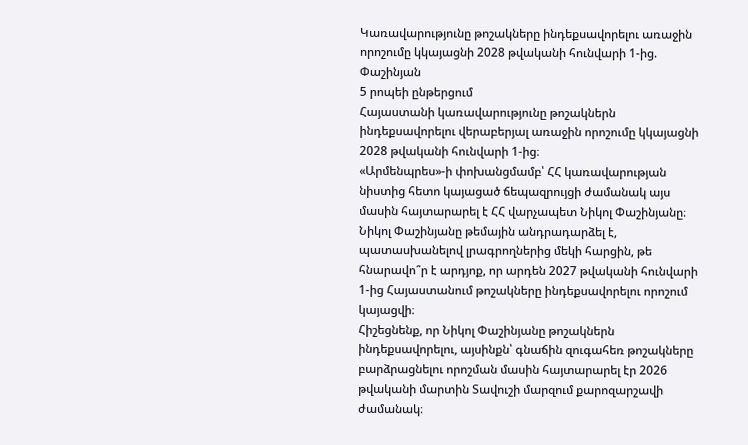Կառավարությունը թոշակները ինդեքսավորելու առաջին որոշումը կկայացնի 2028 թվականի հունվարի 1-ից. Փաշինյան
5 րոպեի ընթերցում
Հայաստանի կառավարությունը թոշակներն ինդեքսավորելու վերաբերյալ առաջին որոշումը կկայացնի 2028 թվականի հունվարի 1-ից։
«Արմենպրես»-ի փոխանցմամբ՝ ՀՀ կառավարության նիստից հետո կայացած ճեպազրույցի ժամանակ այս մասին հայտարարել է ՀՀ վարչապետ Նիկոլ Փաշինյանը։
Նիկոլ Փաշինյանը թեմային անդրադարձել է, պատասխանելով լրագրողներից մեկի հարցին, թե հնարավո՞ր է արդյոք, որ արդեն 2027 թվականի հունվարի 1-ից Հայաստանում թոշակները ինդեքսավորելու որոշում կայացվի։
Հիշեցնենք, որ Նիկոլ Փաշինյանը թոշակներն ինդեքսավորելու, այսինքն՝ գնաճին զուգահեռ թոշակները բարձրացնելու որոշման մասին հայտարարել էր 2026 թվականի մարտին Տավուշի մարզում քարոզարշավի ժամանակ։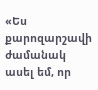«Ես քարոզարշավի ժամանակ ասել եմ, որ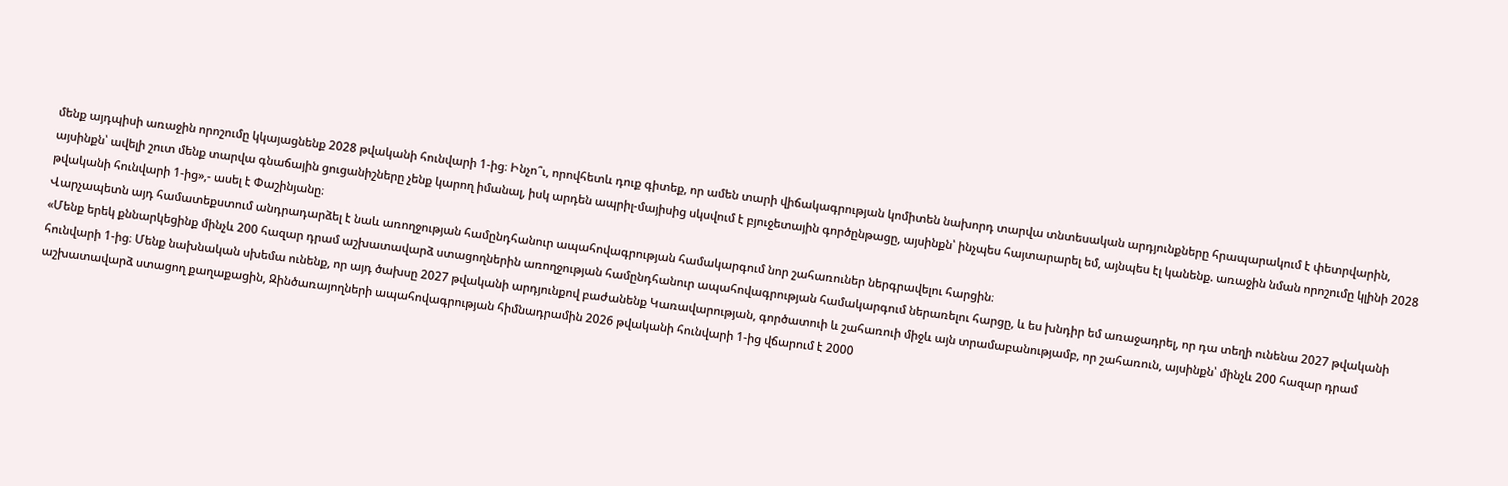մենք այդպիսի առաջին որոշումը կկայացնենք 2028 թվականի հունվարի 1-ից։ Ինչո՞ւ, որովհետև դուք գիտեք, որ ամեն տարի վիճակագրության կոմիտեն նախորդ տարվա տնտեսական արդյունքները հրապարակում է փետրվարին, այսինքն՝ ավելի շուտ մենք տարվա գնաճային ցուցանիշները չենք կարող իմանալ, իսկ արդեն ապրիլ-մայիսից սկսվում է բյուջետային գործընթացը, այսինքն՝ ինչպես հայտարարել եմ, այնպես էլ կանենք. առաջին նման որոշումը կլինի 2028 թվականի հունվարի 1-ից»,- ասել է Փաշինյանը։
Վարչապետն այդ համատեքստում անդրադարձել է նաև առողջության համընդհանուր ապահովագրության համակարգում նոր շահառուներ ներգրավելու հարցին։
«Մենք երեկ քննարկեցինք մինչև 200 հազար դրամ աշխատավարձ ստացողներին առողջության համընդհանուր ապահովագրության համակարգում ներառելու հարցը, և ես խնդիր եմ առաջադրել, որ դա տեղի ունենա 2027 թվականի հունվարի 1-ից։ Մենք նախնական սխեմա ունենք, որ այդ ծախսը 2027 թվականի արդյունքով բաժանենք Կառավարության, գործատուի և շահառուի միջև այն տրամաբանությամբ, որ շահառուն, այսինքն՝ մինչև 200 հազար դրամ աշխատավարձ ստացող քաղաքացին, Զինծառայողների ապահովագրության հիմնադրամին 2026 թվականի հունվարի 1-ից վճարում է 2000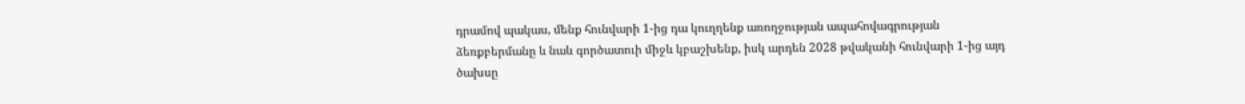դրամով պակաս, մենք հունվարի 1-ից դա կուղղենք առողջության ապահովագրության ձեռքբերմանը և նաև գործատուի միջև կբաշխենք, իսկ արդեն 2028 թվականի հունվարի 1-ից այդ ծախսը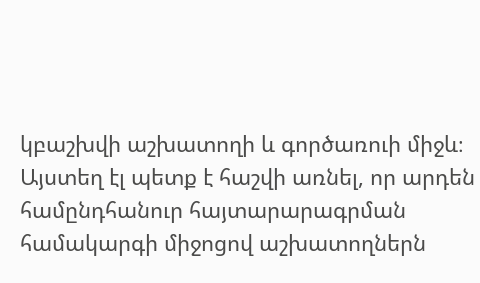կբաշխվի աշխատողի և գործառուի միջև։ Այստեղ էլ պետք է հաշվի առնել, որ արդեն համընդհանուր հայտարարագրման համակարգի միջոցով աշխատողներն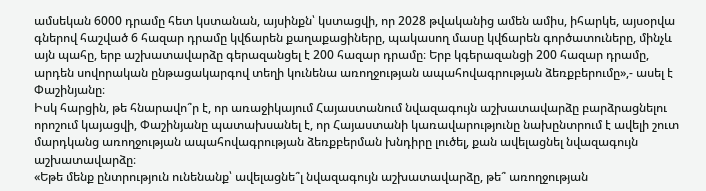ամսեկան 6000 դրամը հետ կստանան, այսինքն՝ կստացվի, որ 2028 թվականից ամեն ամիս, իհարկե, այսօրվա գներով հաշված 6 հազար դրամը կվճարեն քաղաքացիները, պակասող մասը կվճարեն գործատուները, մինչև այն պահը, երբ աշխատավարձը գերազանցել է 200 հազար դրամը։ Երբ կգերազանցի 200 հազար դրամը, արդեն սովորական ընթացակարգով տեղի կունենա առողջության ապահովագրության ձեռքբերումը»,- ասել է Փաշինյանը։
Իսկ հարցին, թե հնարավո՞ր է, որ առաջիկայում Հայաստանում նվազագույն աշխատավարձը բարձրացնելու որոշում կայացվի, Փաշինյանը պատախսանել է, որ Հայաստանի կառավարությունը նախընտրում է ավելի շուտ մարդկանց առողջության ապահովագրության ձեռքբերման խնդիրը լուծել, քան ավելացնել նվազագույն աշխատավարձը։
«Եթե մենք ընտրություն ունենանք՝ ավելացնե՞լ նվազագույն աշխատավարձը, թե՞ առողջության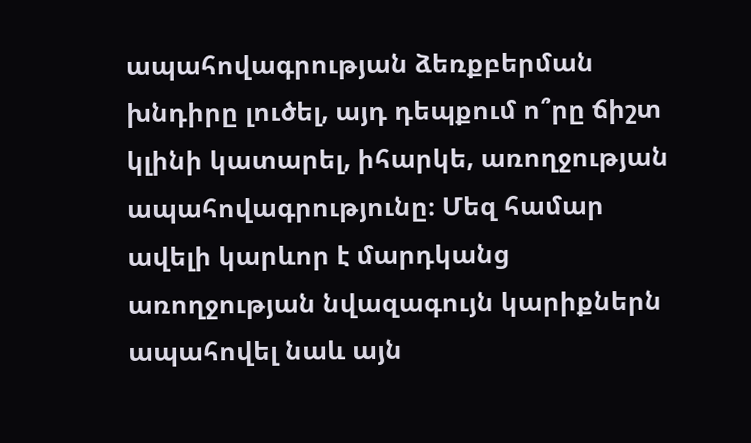ապահովագրության ձեռքբերման խնդիրը լուծել, այդ դեպքում ո՞րը ճիշտ կլինի կատարել, իհարկե, առողջության ապահովագրությունը։ Մեզ համար ավելի կարևոր է մարդկանց առողջության նվազագույն կարիքներն ապահովել նաև այն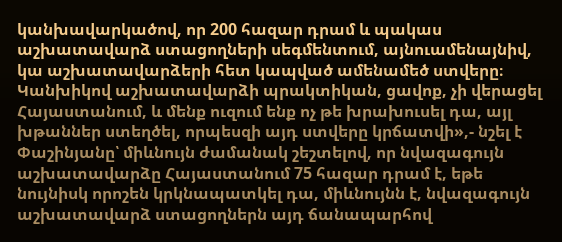կանխավարկածով, որ 200 հազար դրամ և պակաս աշխատավարձ ստացողների սեգմենտում, այնուամենայնիվ, կա աշխատավարձերի հետ կապված ամենամեծ ստվերը։ Կանխիկով աշխատավարձի պրակտիկան, ցավոք, չի վերացել Հայաստանում, և մենք ուզում ենք ոչ թե խրախուսել դա, այլ խթաններ ստեղծել, որպեսզի այդ ստվերը կրճատվի»,- նշել է Փաշինյանը՝ միևնույն ժամանակ շեշտելով, որ նվազագույն աշխատավարձը Հայաստանում 75 հազար դրամ է, եթե նույնիսկ որոշեն կրկնապատկել դա, միևնույնն է, նվազագույն աշխատավարձ ստացողներն այդ ճանապարհով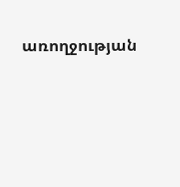առողջության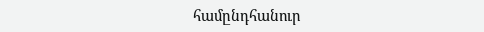համընդհանուր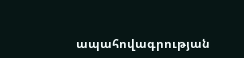ապահովագրության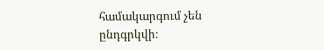համակարգում չեն ընդգրկվի։